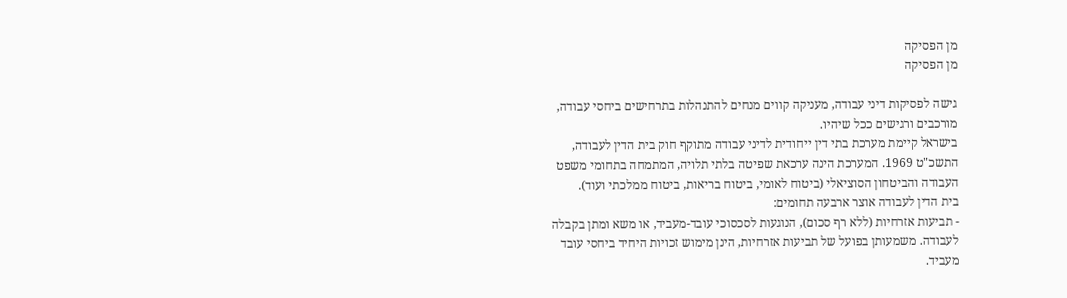מן הפסיקה
מן הפסיקה

גישה לפסיקות דיני עבודה, מעניקה קווים מנחים להתנהלות בתרחישים ביחסי עבודה, מורכבים ורגישים ככל שיהיו.
בישראל קיימת מערכת בתי דין ייחודית לדיני עבודה מתוקף חוק בית הדין לעבודה, התשכ"ט 1969. המערכת הינה ערכאת שפיטה בלתי תלויה, המתמחה בתחומי משפט העבודה והביטחון הסוציאלי (ביטוח לאומי, ביטוח בריאות, ביטוח ממלכתי ועוד).
בית הדין לעבודה אוצר ארבעה תחומים:
- תביעות אזרחיות (ללא רף סכום), הנוגעות לסכסוכי עובד-מעביד, או משא ומתן בקבלה לעבודה. משמעותן בפועל של תביעות אזרחיות, הינן מימוש זכויות היחיד ביחסי עובד מעביד.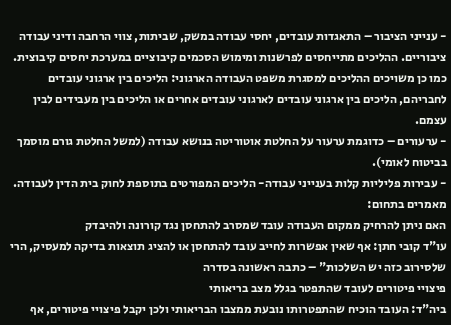- ענייני הציבור – התאגדות עובדים, יחסי עבודה במשק, שביתות, צווי הרחבה ודיני עבודה ציבוריים. ההליכים מתייחסים לפרשנות ומימוש הסכמים קיבוציים במערכת יחסים קיבוצית. כמו כן משויכים ההליכים למסגרת משפט העבודה הארגוני: הליכים בין ארגוני עובדים לחבריהם, הליכים בין ארגוני עובדים לארגוני עובדים אחרים או הליכים בין מעבידים לבין עצמם.
- ערעורים – כדוגמת ערעור על החלטת אוטוריטה בנושא עבודה (למשל החלטת גורם מוסמך בביטוח לאומי).
- עבירות פליליות קלות בענייני עבודה- הליכים המפורטים בתוספת לחוק בית הדין לעבודה.
מאמרים בתחום:
האם ניתן להרחיק ממקום העבודה עובד שמסרב להתחסן נגד קורונה ולהיבדק
עו"ד קובי חתן: אף שאין אפשרות לחייב עובד להתחסן או להציג תוצאות בדיקה למעסיק, הרי שלסירוב כזה יש השלכות" – כתבה ראשונה בסדרה
פיצויי פיטורים לעובד שהתפטר בגלל מצב בריאותי
ביה"ד: העובד הוכיח שהתפטרותו נובעת ממצבו הבריאותי ולכן יקבל פיצויי פיטורים, אף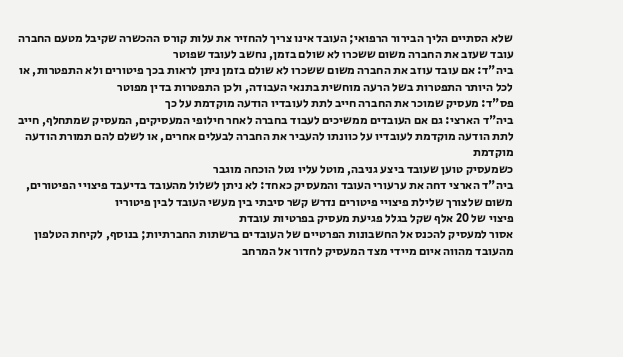שלא הסתיים הליך הבירור הרפואי; העובד אינו צריך להחזיר את עלות קורס ההכשרה שקיבל מטעם החברה
עובד שעזב את החברה משום ששכרו לא שולם בזמן, נחשב לעובד שפוטר
ביה"ד: אם עובד עוזב את החברה משום ששכרו לא שולם בזמן ניתן לראות בכך פיטורים ולא התפטרות, או לכל היותר התפטרות בשל הרעה מוחשית בתנאי העבודה, ולכן התפטרות בדין מפוטר
פס"ד: מעסיק שמוכר את החברה חייב לתת לעובדיו הודעה מוקדמת על כך
ביה"ד הארצי: גם אם העובדים ממשיכים לעבוד בחברה לאחר חילופי המעסיקים, המעסיק שמתחלף, חייב לתת הודעה מוקדמת לעובדיו על כוונתו להעביר את החברה לבעלים אחרים, או לשלם להם תמורת הודעה מוקדמת
כשמעסיק טוען שעובד ביצע גניבה, מוטל עליו נטל הוכחה מוגבר
ביה"ד הארצי דחה את ערעורי העובד והמעסיק כאחד: לא ניתן לשלול מהעובד בדיעבד פיצויי הפיטורים, משום שלצורך שלילת פיצויי פיטורים נדרש קשר סיבתי בין מעשי העובד לבין פיטוריו
פיצוי של 20 אלף שקל בגלל פגיעת מעסיק בפרטיות עובדת
אסור למעסיק להכנס אל החשבונות הפרטיים של העובדים ברשתות החברתיות; בנוסף, לקיחת הטלפון מהעובד מהווה איום מיידי מצד המעסיק לחדור אל המרחב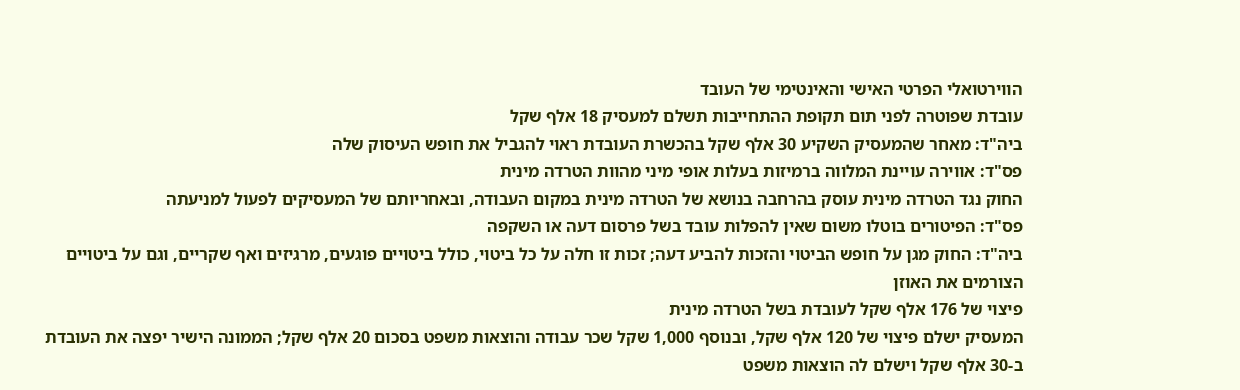הווירטואלי הפרטי האישי והאינטימי של העובד
עובדת שפוטרה לפני תום תקופת ההתחייבות תשלם למעסיק 18 אלף שקל
ביה"ד: מאחר שהמעסיק השקיע 30 אלף שקל בהכשרת העובדת ראוי להגביל את חופש העיסוק שלה
פס"ד: אווירה עויינת המלווה ברמיזות בעלות אופי מיני מהוות הטרדה מינית
החוק נגד הטרדה מינית עוסק בהרחבה בנושא של הטרדה מינית במקום העבודה, ובאחריותם של המעסיקים לפעול למניעתה
פס"ד: הפיטורים בוטלו משום שאין להפלות עובד בשל פרסום דעה או השקפה
ביה"ד: החוק מגן על חופש הביטוי והזכות להביע דעה; זכות זו חלה על כל ביטוי, כולל ביטויים פוגעים, מרגיזים ואף שקריים, וגם על ביטויים הצורמים את האוזן
פיצוי של 176 אלף שקל לעובדת בשל הטרדה מינית
המעסיק ישלם פיצוי של 120 אלף שקל, ובנוסף 1,000 שקל שכר עבודה והוצאות משפט בסכום 20 אלף שקל; הממונה הישיר יפצה את העובדת ב-30 אלף שקל וישלם לה הוצאות משפט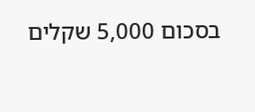בסכום 5,000 שקלים